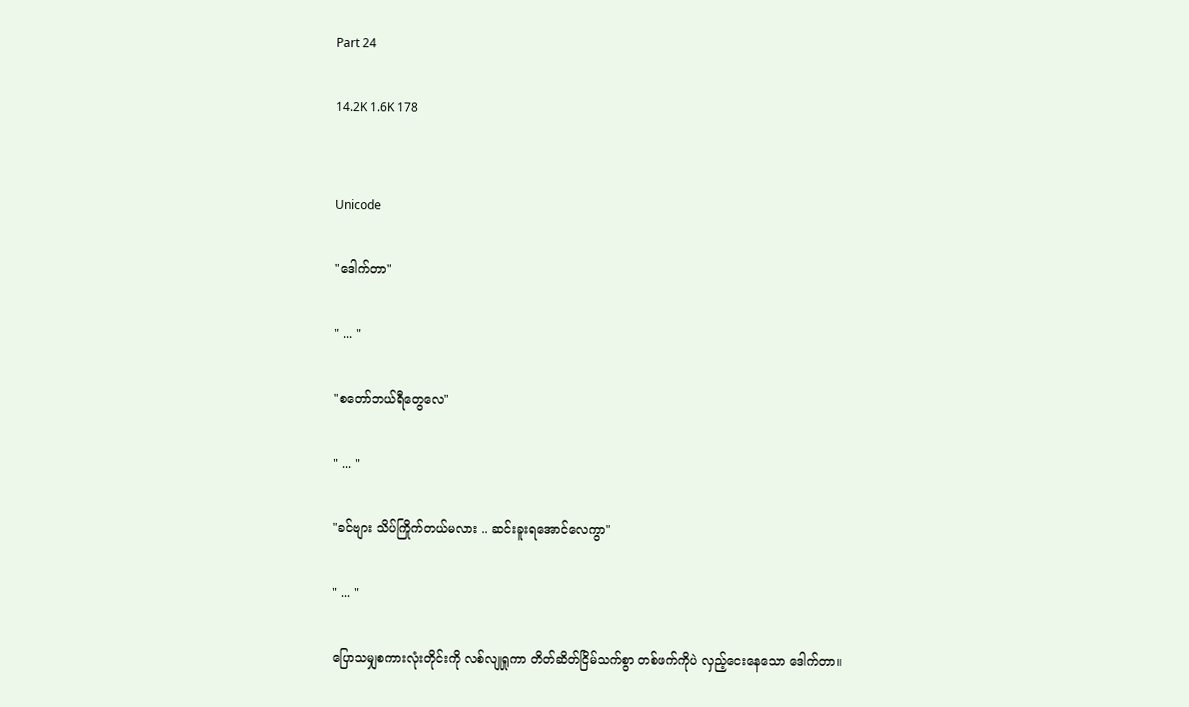Part 24

14.2K 1.6K 178


Unicode

"ဒေါက်တာ"

" ... "

"စတော်ဘယ်ရီတွေလေ"

" ... "

"ခင်ဗျား သိပ်ကြိုက်တယ်မလား .. ဆင်းခူးရအောင်လေကွာ"

" ... "

ပြောသမျှစကားလုံးတိုင်းကို လစ်လျုရှုကာ တိတ်ဆိတ်ငြိမ်သက်စွာ တစ်ဖက်ကိုပဲ လှည့်ငေးနေသော ဒေါက်တာ။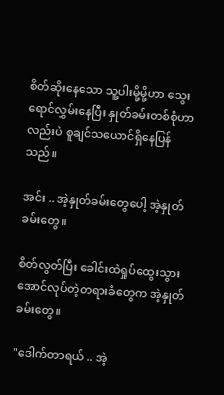စိတ်ဆိုးနေသော သူ့ပါးမို့မို့ဟာ သွေးရောင်လွှမ်းနေပြီး နှုတ်ခမ်းတစ်စုံဟာလည်းပဲ စူချင်သယောင်ရှိနေပြန်သည်။

အင်း .. အဲ့နှုတ်ခမ်းတွေပေါ့ အဲ့နှုတ်ခမ်းတွေ။

စိတ်လွတ်ပြီး ခေါင်းထဲရှုပ်ထွေးသွားအောင်လုပ်တဲ့တရားခံတွေက အဲ့နှုတ်ခမ်းတွေ။

"ဒေါက်တာရယ် .. အဲ့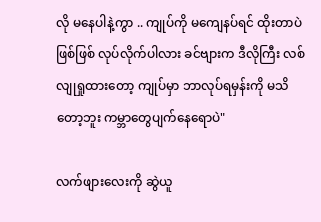လို မနေပါနဲ့ကွာ .. ကျုပ်ကို မကျေနပ်ရင် ထိုးတာပဲဖြစ်ဖြစ် လုပ်လိုက်ပါလား ခင်ဗျားက ဒီလိုကြီး လစ်လျုရှုထားတော့ ကျုပ်မှာ ဘာလုပ်ရမှန်းကို မသိတော့ဘူး ကမ္ဘာတွေပျက်နေရောပဲ"

လက်ဖျားလေးကို ဆွဲယူ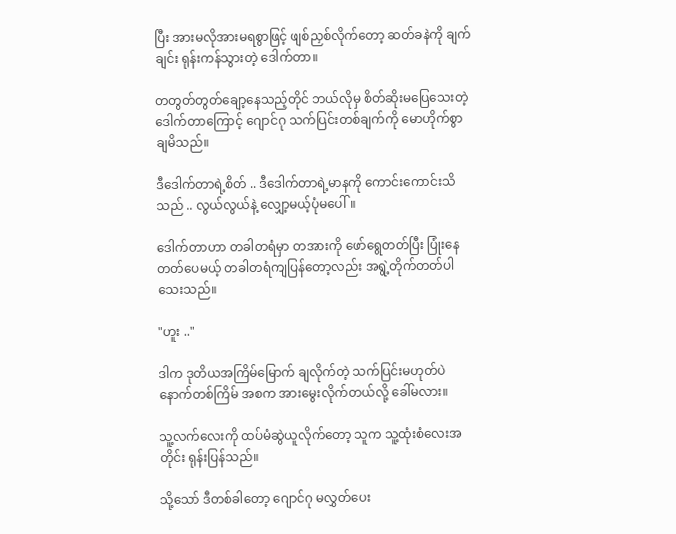ပြီး အားမလိုအားမရစွာဖြင့် ဖျစ်ညှစ်လိုက်တော့ ဆတ်ခနဲကို ချက်ချင်း ရုန်းကန်သွားတဲ့ ဒေါက်တာ။

တတွတ်တွတ်ချော့နေသည့်တိုင် ဘယ်လိုမှ စိတ်ဆိုးမပြေသေးတဲ့ ဒေါက်တာကြောင့် ဂျောင်ဂု သက်ပြင်းတစ်ချက်ကို မောဟိုက်စွာချမိသည်။

ဒီဒေါက်တာရဲ့စိတ် .. ဒီဒေါက်တာရဲ့မာနကို ကောင်းကောင်းသိသည် .. လွယ်လွယ်နဲ့ လျှော့မယ့်ပုံမပေါ်။

ဒေါက်တာဟာ တခါတရံမှာ တအားကို ဖော်ရွေတတ်ပြီး ပြုံးနေတတ်ပေမယ့် တခါတရံကျပြန်တော့လည်း အရွဲ့တိုက်တတ်ပါသေးသည်။

"ဟူး .."

ဒါက ဒုတိယအကြိမ်မြောက် ချလိုက်တဲ့ သက်ပြင်းမဟုတ်ပဲ နောက်တစ်ကြိမ် အစက အားမွေးလိုက်တယ်လို့ ခေါ်မလား။

သူ့လက်လေးကို ထပ်မံဆွဲယူလိုက်တော့ သူက သူ့ထုံးစံလေးအတိုင်း ရုန်းပြန်သည်။

သို့သော် ဒီတစ်ခါတော့ ဂျောင်ဂု မလွှတ်ပေး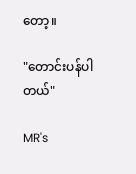တော့။

"တောင်းပန်ပါတယ်"

MR's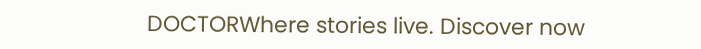DOCTORWhere stories live. Discover now